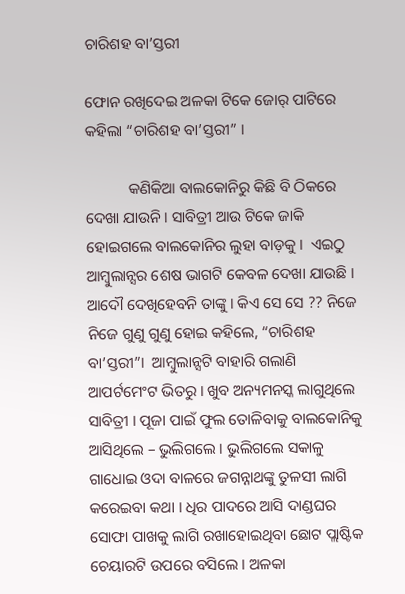ଚାରିଶହ ବା’ସ୍ତରୀ

ଫୋନ ରଖିଦେଇ ଅଳକା ଟିକେ ଜୋର୍ ପାଟିରେ କହିଲା “ଚାରିଶହ ବା’ସ୍ତରୀ” ।

           କଣିକିଆ ବାଲକୋନିରୁ କିଛି ବି ଠିକରେ ଦେଖା ଯାଉନି । ସାବିତ୍ରୀ ଆଉ ଟିକେ ଜାକି ହୋଇଗଲେ ବାଲକୋନିର ଲୁହା ବାଡ଼କୁ ।  ଏଇଠୁ ଆମ୍ବୁଲାନ୍ସର ଶେଷ ଭାଗଟି କେବଳ ଦେଖା ଯାଉଛି ।  ଆଦୌ ଦେଖିହେବନି ତାଙ୍କୁ । କିଏ ସେ ସେ ?? ନିଜେ ନିଜେ ଗୁଣୁ ଗୁଣୁ ହୋଇ କହିଲେ, “ଚାରିଶହ ବା’ସ୍ତରୀ”।  ଆମ୍ବୁଲାନ୍ସଟି ବାହାରି ଗଲାଣି ଆପର୍ଟମେଂଟ ଭିତରୁ । ଖୁବ ଅନ୍ୟମନସ୍କ ଲାଗୁଥିଲେ ସାବିତ୍ରୀ । ପୂଜା ପାଇଁ ଫୁଲ ତୋଳିବାକୁ ବାଲକୋନିକୁ ଆସିଥିଲେ – ଭୁଲିଗଲେ । ଭୁଲିଗଲେ ସକାଳୁ ଗାଧୋଇ ଓଦା ବାଳରେ ଜଗନ୍ନାଥଙ୍କୁ ତୁଳସୀ ଲାଗି କରେଇବା କଥା । ଧିର ପାଦରେ ଆସି ଦାଣ୍ଡଘର ସୋଫା ପାଖକୁ ଲାଗି ରଖାହୋଇଥିବା ଛୋଟ ପ୍ଲାଷ୍ଟିକ ଚେୟାରଟି ଉପରେ ବସିଲେ । ଅଳକା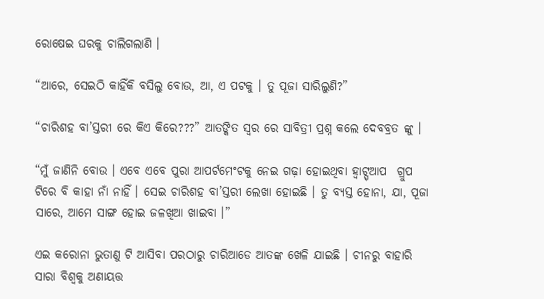ରୋଷେଇ ଘରକୁ ଚାଲିଗଲାଣି ।

“ଆରେ, ସେଇଠି କାହିଁକି ବସିଲୁ ବୋଉ, ଆ, ଏ ପଟକୁ । ତୁ ପୂଜା ସାରିଲୁଣି?”

“ଚାରିଶହ ବା’ସ୍ତରୀ ରେ କିଏ କିରେ???” ଆତଙ୍କିତ ସ୍ୱର ରେ ସାବିତ୍ରୀ ପ୍ରଶ୍ନ କଲେ ଦେବବ୍ରତ ଙ୍କୁ ।

“ମୁଁ ଜାଣିନି ବୋଉ । ଏବେ ଏବେ ପୁରା ଆପର୍ଟମେଂଟକୁ ନେଇ ଗଢ଼ା ହୋଇଥିବା ହ୍ଵାଟ୍ସ୍ଆପ  ଗ୍ରୁପ ଟିରେ ବି କାହା ନାଁ ନାହିଁ । ସେଇ ଚାରିଶହ ବା’ସ୍ତରୀ ଲେଖା ହୋଇଛି । ତୁ ବ୍ୟସ୍ତ ହୋନା, ଯା, ପୂଜା ସାରେ, ଆମେ ସାଙ୍ଗ ହୋଇ ଜଳଖିଆ ଖାଇବା ।”

ଏଇ କରୋନା ଭୁତାଣୁ ଟି ଆସିବା ପରଠାରୁ ଚାରିଆଡେ ଆତଙ୍କ ଖେଳି ଯାଇଛି । ଚୀନରୁ ବାହାରି ସାରା ବିଶ୍ୱକୁ ଅଣାୟତ୍ତ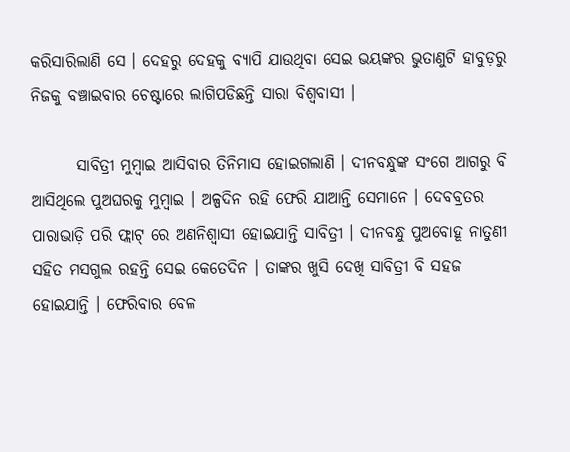କରିସାରିଲାଣି ସେ । ଦେହରୁ ଦେହକୁ ବ୍ୟାପି ଯାଉଥିବା ସେଇ ଭୟଙ୍କର ଭୁତାଣୁଟି ହାବୁଡ଼ରୁ ନିଜକୁ ବଞ୍ଚାଇବାର ଚେଷ୍ଟାରେ ଲାଗିପଡିଛନ୍ତି ସାରା ବିଶ୍ୱବାସୀ ।

       ସାବିତ୍ରୀ ମୁମ୍ବାଇ ଆସିବାର ତିନିମାସ ହୋଇଗଲାଣି । ଦୀନବନ୍ଧୁଙ୍କ ସଂଗେ ଆଗରୁ ବି ଆସିଥିଲେ ପୁଅଘରକୁ ମୁମ୍ବାଇ । ଅଳ୍ପଦିନ ରହି ଫେରି ଯାଆନ୍ତି ସେମାନେ । ଦେବବ୍ରତର ପାରାଭାଡ଼ି ପରି ଫ୍ଲାଟ୍ ରେ ଅଣନିଶ୍ୱାସୀ ହୋଇଯାନ୍ତି ସାବିତ୍ରୀ । ଦୀନବନ୍ଧୁ ପୁଅବୋହୂ ନାତୁଣୀ ସହିତ ମସଗୁଲ ରହନ୍ତି ସେଇ କେତେଦିନ । ତାଙ୍କର ଖୁସି ଦେଖି ସାବିତ୍ରୀ ବି ସହଜ ହୋଇଯାନ୍ତି । ଫେରିବାର ବେଳ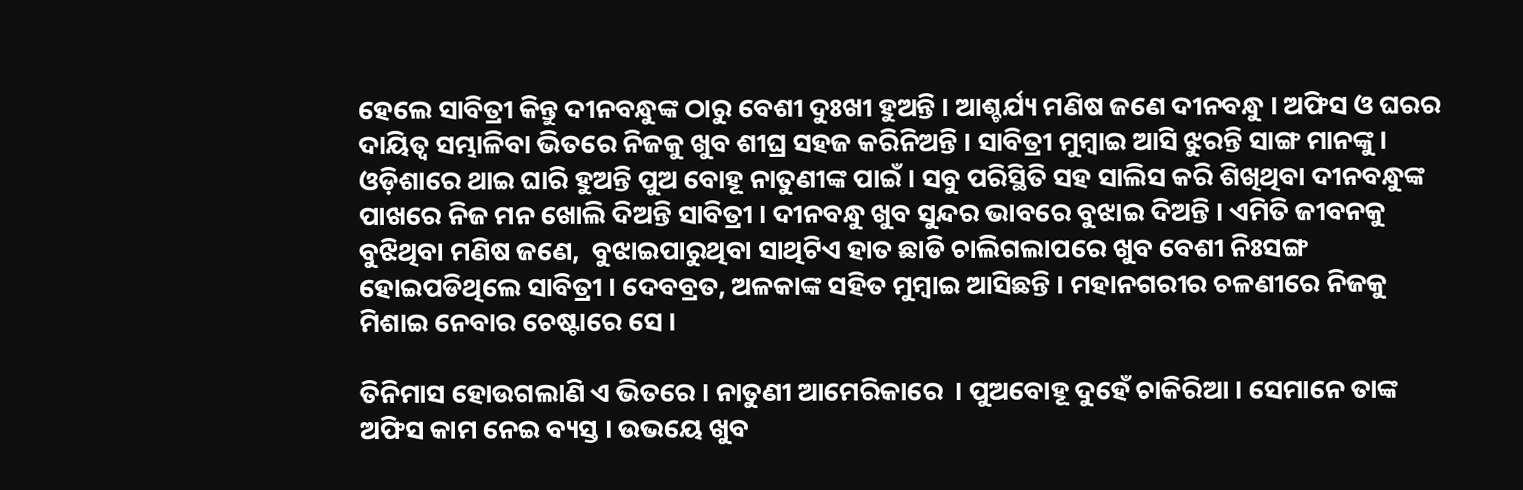ହେଲେ ସାବିତ୍ରୀ କିନ୍ତୁ ଦୀନବନ୍ଧୁଙ୍କ ଠାରୁ ବେଶୀ ଦୁଃଖୀ ହୁଅନ୍ତି । ଆଶ୍ଚର୍ଯ୍ୟ ମଣିଷ ଜଣେ ଦୀନବନ୍ଧୁ । ଅଫିସ ଓ ଘରର ଦାୟିତ୍ୱ ସମ୍ଭାଳିବା ଭିତରେ ନିଜକୁ ଖୁବ ଶୀଘ୍ର ସହଜ କରିନିଅନ୍ତି । ସାବିତ୍ରୀ ମୁମ୍ବାଇ ଆସି ଝୁରନ୍ତି ସାଙ୍ଗ ମାନଙ୍କୁ । ଓଡ଼ିଶାରେ ଥାଇ ଘାରି ହୁଅନ୍ତି ପୁଅ ବୋହୂ ନାତୁଣୀଙ୍କ ପାଇଁ । ସବୁ ପରିସ୍ଥିତି ସହ ସାଲିସ କରି ଶିଖିଥିବା ଦୀନବନ୍ଧୁଙ୍କ ପାଖରେ ନିଜ ମନ ଖୋଲି ଦିଅନ୍ତି ସାବିତ୍ରୀ । ଦୀନବନ୍ଧୁ ଖୁବ ସୁନ୍ଦର ଭାବରେ ବୁଝାଇ ଦିଅନ୍ତି । ଏମିତି ଜୀବନକୁ ବୁଝିଥିବା ମଣିଷ ଜଣେ,  ବୁଝାଇପାରୁଥିବା ସାଥିଟିଏ ହାତ ଛାଡି ଚାଲିଗଲାପରେ ଖୁବ ବେଶୀ ନିଃସଙ୍ଗ ହୋଇପଡିଥିଲେ ସାବିତ୍ରୀ । ଦେବବ୍ରତ, ଅଳକାଙ୍କ ସହିତ ମୁମ୍ବାଇ ଆସିଛନ୍ତି । ମହାନଗରୀର ଚଳଣୀରେ ନିଜକୁ ମିଶାଇ ନେବାର ଚେଷ୍ଟାରେ ସେ ।

ତିନିମାସ ହୋଉଗଲାଣି ଏ ଭିତରେ । ନାତୁଣୀ ଆମେରିକାରେ  । ପୁଅବୋହୂ ଦୁହେଁ ଚାକିରିଆ । ସେମାନେ ତାଙ୍କ ଅଫିସ କାମ ନେଇ ବ୍ୟସ୍ତ । ଉଭୟେ ଖୁବ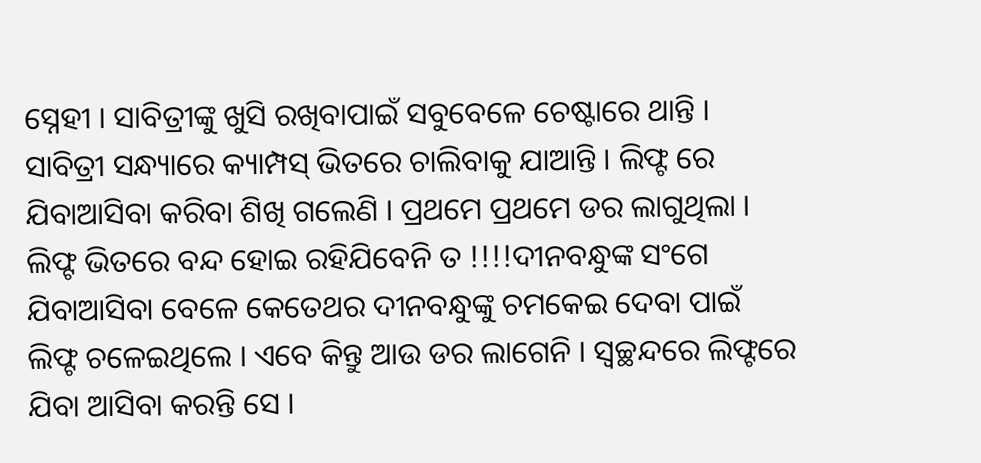ସ୍ନେହୀ । ସାବିତ୍ରୀଙ୍କୁ ଖୁସି ରଖିବାପାଇଁ ସବୁବେଳେ ଚେଷ୍ଟାରେ ଥାନ୍ତି । ସାବିତ୍ରୀ ସନ୍ଧ୍ୟାରେ କ୍ୟାମ୍ପସ୍ ଭିତରେ ଚାଲିବାକୁ ଯାଆନ୍ତି । ଲିଫ୍ଟ ରେ ଯିବାଆସିବା କରିବା ଶିଖି ଗଲେଣି । ପ୍ରଥମେ ପ୍ରଥମେ ଡର ଲାଗୁଥିଲା । ଲିଫ୍ଟ ଭିତରେ ବନ୍ଦ ହୋଇ ରହିଯିବେନି ତ !!!!ଦୀନବନ୍ଧୁଙ୍କ ସଂଗେ ଯିବାଆସିବା ବେଳେ କେତେଥର ଦୀନବନ୍ଧୁଙ୍କୁ ଚମକେଇ ଦେବା ପାଇଁ ଲିଫ୍ଟ ଚଳେଇଥିଲେ । ଏବେ କିନ୍ତୁ ଆଉ ଡର ଲାଗେନି । ସ୍ୱଚ୍ଛନ୍ଦରେ ଲିଫ୍ଟରେ ଯିବା ଆସିବା କରନ୍ତି ସେ ।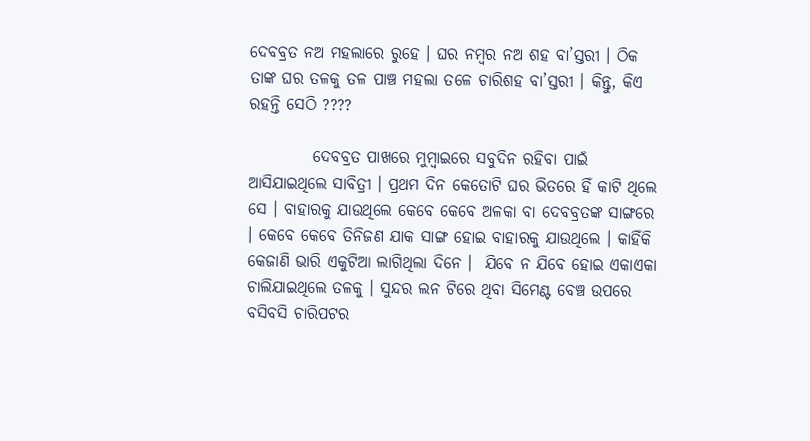ଦେବବ୍ରତ ନଅ ମହଲାରେ ରୁହେ । ଘର ନମ୍ବର ନଅ ଶହ ବା’ସ୍ତରୀ । ଠିକ ତାଙ୍କ ଘର ତଳକୁ ତଳ ପାଞ୍ଚ ମହଲା ତଳେ ଚାରିଶହ ବା’ସ୍ତରୀ । କିନ୍ତୁ, କିଏ ରହନ୍ତି ସେଠି ????

          ଦେବବ୍ରତ ପାଖରେ ମୁମ୍ବାଇରେ ସବୁଦିନ ରହିବା ପାଇଁ ଆସିଯାଇଥିଲେ ସାବିତ୍ରୀ । ପ୍ରଥମ ଦିନ କେତୋଟି ଘର ଭିତରେ ହିଁ କାଟି ଥିଲେ ସେ । ବାହାରକୁ ଯାଉଥିଲେ କେବେ କେବେ ଅଳକା ବା ଦେବବ୍ରତଙ୍କ ସାଙ୍ଗରେ । କେବେ କେବେ ତିନିଜଣ ଯାକ ସାଙ୍ଗ ହୋଇ ବାହାରକୁ ଯାଉଥିଲେ । କାହିଁକି କେଜାଣି ଭାରି ଏକୁଟିଆ ଲାଗିଥିଲା ଦିନେ ।  ଯିବେ ନ ଯିବେ ହୋଇ ଏକାଏକା ଚାଲିଯାଇଥିଲେ ତଳକୁ । ସୁନ୍ଦର ଲନ ଟିରେ ଥିବା ସିମେଣ୍ଟ ବେଞ୍ଚ ଉପରେ ବସିବସି ଚାରିପଟର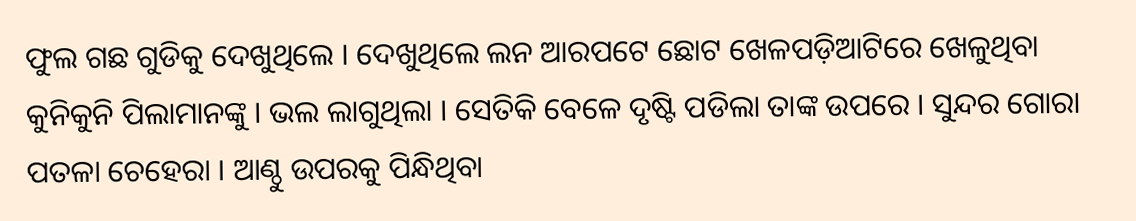ଫୁଲ ଗଛ ଗୁଡିକୁ ଦେଖୁଥିଲେ । ଦେଖୁଥିଲେ ଲନ ଆରପଟେ ଛୋଟ ଖେଳପଡ଼ିଆଟିରେ ଖେଳୁଥିବା କୁନିକୁନି ପିଲାମାନଙ୍କୁ । ଭଲ ଲାଗୁଥିଲା । ସେତିକି ବେଳେ ଦୃଷ୍ଟି ପଡିଲା ତାଙ୍କ ଉପରେ । ସୁନ୍ଦର ଗୋରା ପତଳା ଚେହେରା । ଆଣ୍ଠୁ ଉପରକୁ ପିନ୍ଧିଥିବା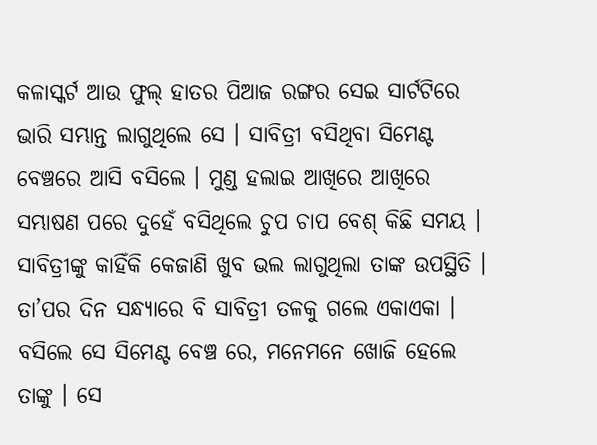କଳାସ୍କର୍ଟ ଆଉ ଫୁଲ୍ ହାତର ପିଆଜ ରଙ୍ଗର ସେଇ ସାର୍ଟଟିରେ ଭାରି ସମ୍ଭାନ୍ତ ଲାଗୁଥିଲେ ସେ । ସାବିତ୍ରୀ ବସିଥିବା ସିମେଣ୍ଟ ବେଞ୍ଚରେ ଆସି ବସିଲେ । ମୁଣ୍ଡ ହଲାଇ ଆଖିରେ ଆଖିରେ ସମ୍ଭାଷଣ ପରେ ଦୁହେଁ ବସିଥିଲେ ଚୁପ ଚାପ ବେଶ୍ କିଛି ସମୟ । ସାବିତ୍ରୀଙ୍କୁ କାହିଁକି କେଜାଣି ଖୁବ ଭଲ ଲାଗୁଥିଲା ତାଙ୍କ ଉପସ୍ଥିତି ।  ତା’ପର ଦିନ ସନ୍ଧ୍ୟାରେ ବି ସାବିତ୍ରୀ ତଳକୁ ଗଲେ ଏକାଏକା । ବସିଲେ ସେ ସିମେଣ୍ଟ ବେଞ୍ଚ ରେ, ମନେମନେ ଖୋଜି ହେଲେ ତାଙ୍କୁ । ସେ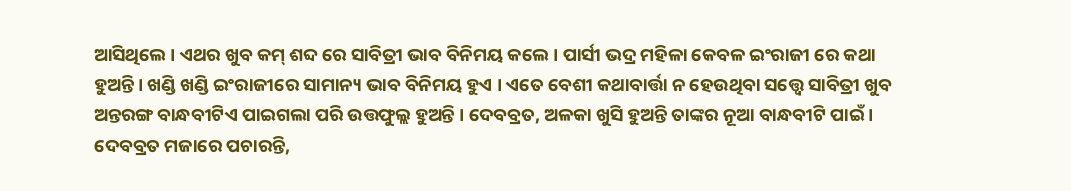ଆସିଥିଲେ । ଏଥର ଖୁବ କମ୍ ଶବ୍ଦ ରେ ସାବିତ୍ରୀ ଭାବ ବିନିମୟ କଲେ । ପାର୍ସୀ ଭଦ୍ର ମହିଳା କେବଳ ଇଂରାଜୀ ରେ କଥା ହୁଅନ୍ତି । ଖଣ୍ଡି ଖଣ୍ଡି ଇଂରାଜୀରେ ସାମାନ୍ୟ ଭାବ ବିନିମୟ ହୁଏ । ଏତେ ବେଶୀ କଥାବାର୍ତ୍ତା ନ ହେଉଥିବା ସତ୍ତ୍ୱେ ସାବିତ୍ରୀ ଖୁବ ଅନ୍ତରଙ୍ଗ ବାନ୍ଧବୀଟିଏ ପାଇଗଲା ପରି ଉତ୍ତଫୁଲ୍ଲ ହୁଅନ୍ତି । ଦେବବ୍ରତ, ଅଳକା ଖୁସି ହୁଅନ୍ତି ତାଙ୍କର ନୂଆ ବାନ୍ଧବୀଟି ପାଇଁ । ଦେବବ୍ରତ ମଜାରେ ପଚାରନ୍ତି,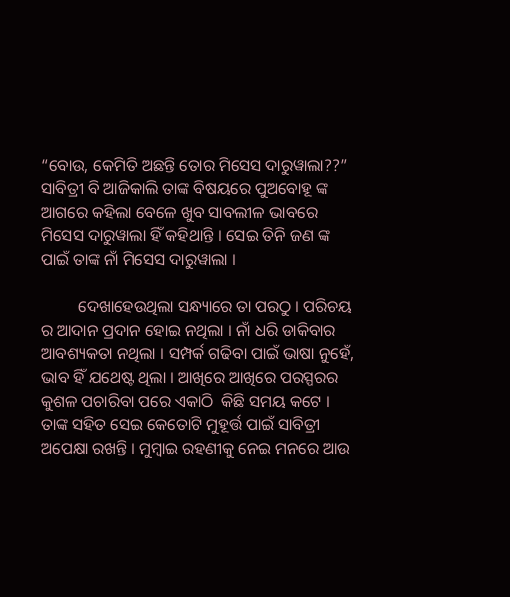“ବୋଉ, କେମିତି ଅଛନ୍ତି ତୋର ମିସେସ ଦାରୁୱାଲା??” ସାବିତ୍ରୀ ବି ଆଜିକାଲି ତାଙ୍କ ବିଷୟରେ ପୁଅବୋହୂ ଙ୍କ ଆଗରେ କହିଲା ବେଳେ ଖୁବ ସାବଲୀଳ ଭାବରେ ମିସେସ ଦାରୁୱାଲା ହିଁ କହିଥାନ୍ତି । ସେଇ ତିନି ଜଣ ଙ୍କ ପାଇଁ ତାଙ୍କ ନାଁ ମିସେସ ଦାରୁୱାଲା ।

         ଦେଖାହେଉଥିଲା ସନ୍ଧ୍ୟାରେ ତା ପରଠୁ । ପରିଚୟ ର ଆଦାନ ପ୍ରଦାନ ହୋଇ ନଥିଲା । ନାଁ ଧରି ଡାକିବାର ଆବଶ୍ୟକତା ନଥିଲା । ସମ୍ପର୍କ ଗଢିବା ପାଇଁ ଭାଷା ନୁହେଁ, ଭାବ ହିଁ ଯଥେଷ୍ଟ ଥିଲା । ଆଖିରେ ଆଖିରେ ପରସ୍ପରର କୁଶଳ ପଚାରିବା ପରେ ଏକାଠି  କିଛି ସମୟ କଟେ । ତାଙ୍କ ସହିତ ସେଇ କେତୋଟି ମୁହୂର୍ତ୍ତ ପାଇଁ ସାବିତ୍ରୀ ଅପେକ୍ଷା ରଖନ୍ତି । ମୁମ୍ବାଇ ରହଣୀକୁ ନେଇ ମନରେ ଆଉ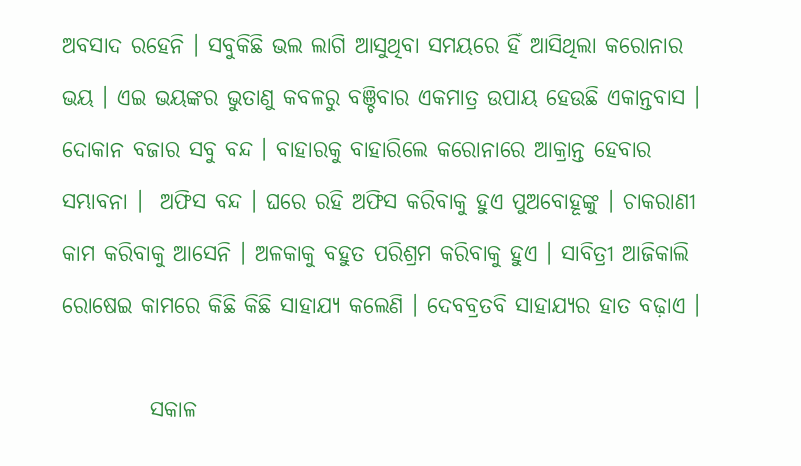ଅବସାଦ ରହେନି । ସବୁକିଛି ଭଲ ଲାଗି ଆସୁଥିବା ସମୟରେ ହିଁ ଆସିଥିଲା କରୋନାର ଭୟ । ଏଇ ଭୟଙ୍କର ଭୁତାଣୁ କବଳରୁ ବଞ୍ଚିବାର ଏକମାତ୍ର ଉପାୟ ହେଉଛି ଏକାନ୍ତବାସ । ଦୋକାନ ବଜାର ସବୁ ବନ୍ଦ । ବାହାରକୁ ବାହାରିଲେ କରୋନାରେ ଆକ୍ରାନ୍ତ ହେବାର ସମ୍ଭାବନା ।  ଅଫିସ ବନ୍ଦ । ଘରେ ରହି ଅଫିସ କରିବାକୁ ହୁଏ ପୁଅବୋହୂଙ୍କୁ । ଚାକରାଣୀ କାମ କରିବାକୁ ଆସେନି । ଅଳକାକୁ ବହୁତ ପରିଶ୍ରମ କରିବାକୁ ହୁଏ । ସାବିତ୍ରୀ ଆଜିକାଲି ରୋଷେଇ କାମରେ କିଛି କିଛି ସାହାଯ୍ୟ କଲେଣି । ଦେବବ୍ରତବି ସାହାଯ୍ୟର ହାତ ବଢ଼ାଏ ।

          ସକାଳ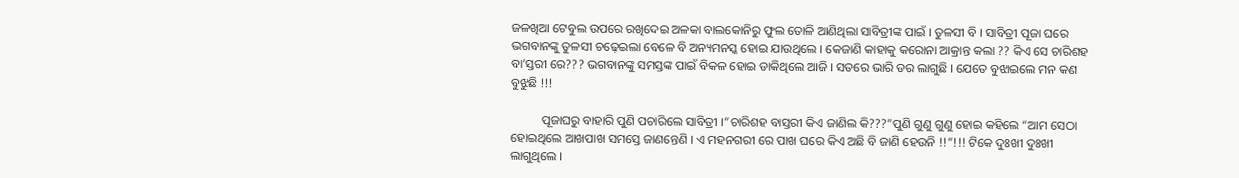ଜଳଖିଆ ଟେବୁଲ ଉପରେ ରଖିଦେଇ ଅଳକା ବାଲକୋନିରୁ ଫୁଲ ତୋଳି ଆଣିଥିଲା ସାବିତ୍ରୀଙ୍କ ପାଇଁ । ତୁଳସୀ ବି । ସାବିତ୍ରୀ ପୂଜା ଘରେ ଭଗବାନଙ୍କୁ ତୁଳସୀ ଚଢ଼େଇଲା ବେଳେ ବି ଅନ୍ୟମନସ୍କ ହୋଇ ଯାଉଥିଲେ । କେଜାଣି କାହାକୁ କରୋନା ଆକ୍ରାନ୍ତ କଲା ?? କିଏ ସେ ଚାରିଶହ ବା’ସ୍ତରୀ ରେ??? ଭଗବାନଙ୍କୁ ସମସ୍ତଙ୍କ ପାଇଁ ବିକଳ ହୋଇ ଡାକିଥିଲେ ଆଜି । ସତରେ ଭାରି ଡର ଲାଗୁଛି । ଯେତେ ବୁଝାଇଲେ ମନ କଣ ବୁଝୁଛି !!!

          ପୂଜାଘରୁ ବାହାରି ପୁଣି ପଚାରିଲେ ସାବିତ୍ରୀ ।”ଚାରିଶହ ବାସ୍ତରୀ କିଏ ଜାଣିଲ କି???”ପୁଣି ଗୁଣୁ ଗୁଣୁ ହୋଇ କହିଲେ “ଆମ ସେଠା ହୋଇଥିଲେ ଆଖପାଖ ସମସ୍ତେ ଜାଣନ୍ତେଣି । ଏ ମହନଗରୀ ରେ ପାଖ ଘରେ କିଏ ଅଛି ବି ଜାଣି ହେଉନି !!”!!! ଟିକେ ଦୁଃଖୀ ଦୁଃଖୀ  ଲାଗୁଥିଲେ ।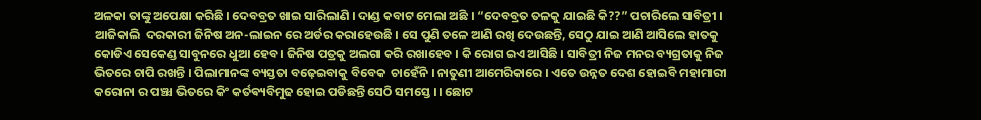ଅଳକା ତାଙ୍କୁ ଅପେକ୍ଷା କରିଛି । ଦେବବ୍ରତ ଖାଇ ସାରିଲାଣି । ଦାଣ୍ଡ କବାଟ ମେଲା ଅଛି । “ଦେବବ୍ରତ ତଳକୁ ଯାଇଛି କି??” ପଚାରିଲେ ସାବିତ୍ରୀ । ଆଜିକାଲି  ଦରକାରୀ ଜିନିଷ ଅନ-ଲାଇନ ରେ ଅର୍ଡର କରାହେଉଛି । ସେ ପୁଣି ତଳେ ଆଣି ରଖି ଦେଉଛନ୍ତି, ସେଠୁ ଯାଇ ଆଣି ଆସିଲେ ହାତକୁ କୋଡିଏ ସେକେଣ୍ଡ ସାବୁନରେ ଧୁଆ ହେବ । ଜିନିଷ ପତ୍ରକୁ ଅଲଗା କରି ରଖାହେବ । କି ରୋଗ ଇଏ ଆସିଛି । ସାବିତ୍ରୀ ନିଜ ମନର ବ୍ୟଗ୍ରତାକୁ ନିଜ ଭିତରେ ଚାପି ରଖନ୍ତି । ପିଲାମାନଙ୍କ ବ୍ୟସ୍ତତା ବଢ଼େଇବାକୁ ବିବେକ  ଚାହେଁନି । ନାତୁଣୀ ଆମେରିକାରେ । ଏତେ ଉନ୍ନତ ଦେଶ ହୋଇବି ମହାମାରୀ କରୋନା ର ପଞ୍ଝା ଭିତରେ କିଂ କର୍ତଵ୍ୟବିମୁଢ ହୋଇ ପଡିଛନ୍ତି ସେଠି ସମସ୍ତେ । । ଛୋଟ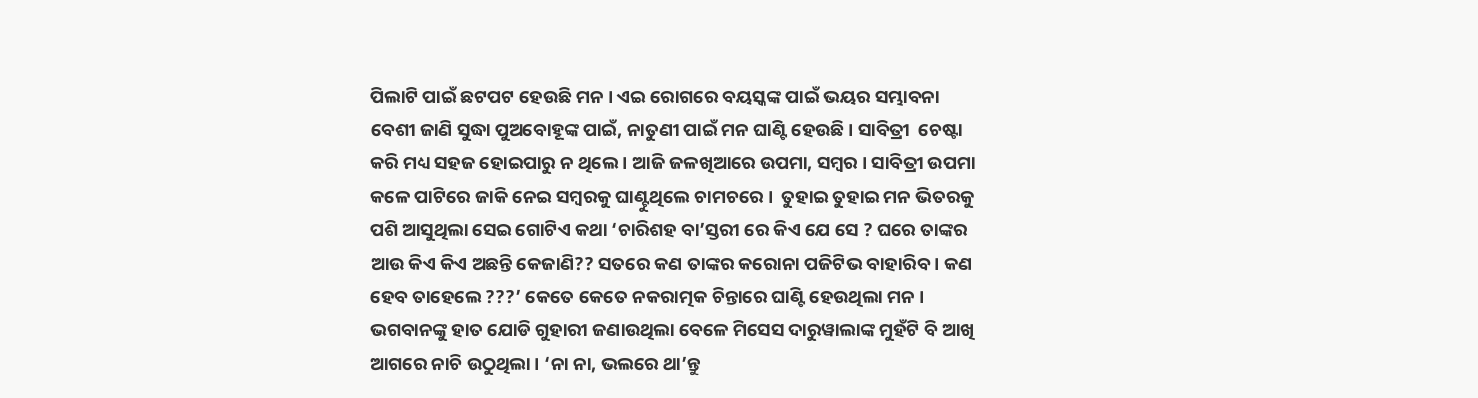ପିଲାଟି ପାଇଁ ଛଟପଟ ହେଉଛି ମନ । ଏଇ ରୋଗରେ ବୟସ୍କଙ୍କ ପାଇଁ ଭୟର ସମ୍ଭାବନା ବେଶୀ ଜାଣି ସୁଦ୍ଧା ପୁଅବୋହୂଙ୍କ ପାଇଁ, ନାତୁଣୀ ପାଇଁ ମନ ଘାଣ୍ଟି ହେଉଛି । ସାବିତ୍ରୀ  ଚେଷ୍ଟା କରି ମଧ୍ୟ ସହଜ ହୋଇପାରୁ ନ ଥିଲେ । ଆଜି ଜଳଖିଆରେ ଉପମା, ସମ୍ବର । ସାବିତ୍ରୀ ଉପମା କଳେ ପାଟିରେ ଜାକି ନେଇ ସମ୍ବରକୁ ଘାଣ୍ଟୁଥିଲେ ଚାମଚରେ ।  ତୁହାଇ ତୁହାଇ ମନ ଭିତରକୁ ପଶି ଆସୁଥିଲା ସେଇ ଗୋଟିଏ କଥା ‘ଚାରିଶହ ବା’ସ୍ତରୀ ରେ କିଏ ଯେ ସେ ? ଘରେ ତାଙ୍କର ଆଉ କିଏ କିଏ ଅଛନ୍ତି କେଜାଣି?? ସତରେ କଣ ତାଙ୍କର କରୋନା ପଜିଟିଭ ବାହାରିବ । କଣ ହେବ ତାହେଲେ ???’ କେତେ କେତେ ନକରାତ୍ମକ ଚିନ୍ତାରେ ଘାଣ୍ଟି ହେଉଥିଲା ମନ । ଭଗବାନଙ୍କୁ ହାତ ଯୋଡି ଗୁହାରୀ ଜଣାଉଥିଲା ବେଳେ ମିସେସ ଦାରୁୱାଲାଙ୍କ ମୁହଁଟି ବି ଆଖି ଆଗରେ ନାଚି ଉଠୁଥିଲା । ‘ନା ନା, ଭଲରେ ଥା’ନ୍ତୁ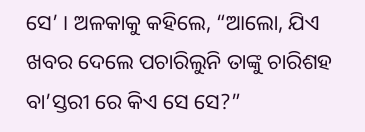ସେ’ । ଅଳକାକୁ କହିଲେ, “ଆଲୋ, ଯିଏ ଖବର ଦେଲେ ପଚାରିଲୁନି ତାଙ୍କୁ ଚାରିଶହ ବା’ସ୍ତରୀ ରେ କିଏ ସେ ସେ?”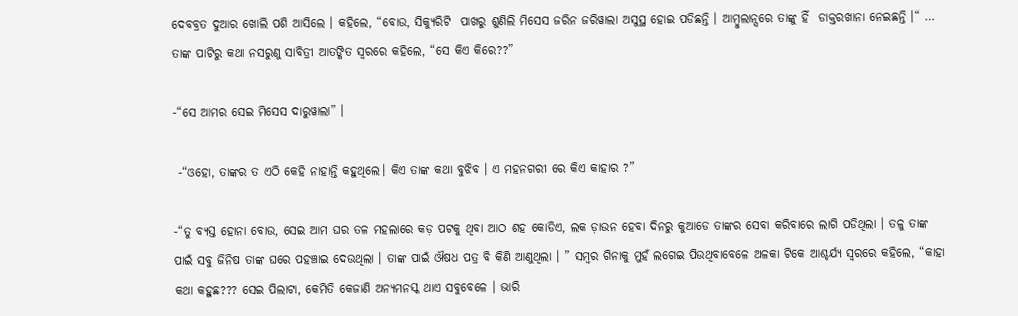ଦେବବ୍ରତ ଦୁଆର ଖୋଲି ପଶି ଆସିଲେ । କହିଲେ, “ବୋଉ, ସିକ୍ୟୁରିଟି  ପାଖରୁ ଶୁଣିଲି ମିସେସ ଜରିନ ଜରିୱାଲା ଅସୁସ୍ଥ ହୋଇ ପଡିଛନ୍ତି । ଆମ୍ବୁଲାନ୍ସରେ ତାଙ୍କୁ ହିଁ  ଡାକ୍ତରଖାନା ନେଇଛନ୍ତି ।“ … ତାଙ୍କ ପାଟିରୁ କଥା ନସରୁଣୁ ସାବିତ୍ରୀ ଆତଙ୍କିତ ସ୍ୱରରେ କହିଲେ, “ସେ କିଏ କିରେ??”

-“ସେ ଆମର ସେଇ ମିସେସ ଦାରୁୱାଲା” ।

 -“ଓହୋ, ତାଙ୍କର ତ ଏଠି କେହି ନାହାନ୍ତି କହୁଥିଲେ। କିଏ ତାଙ୍କ କଥା ବୁଝିବ । ଏ ମହନଗରୀ ରେ କିଏ କାହାର ?”

-“ତୁ ବ୍ୟସ୍ତ ହୋନା ବୋଉ, ସେଇ ଆମ ଘର ତଳ ମହଲାରେ କଡ଼ ପଟକୁ ଥିବା ଆଠ ଶହ କୋଡିଏ, ଲକ ଡ଼ାଉନ ହେବା ଦିନରୁ କୁଆଡେ ତାଙ୍କର ସେବା କରିବାରେ ଲାଗି ପଡିଥିଲା । ତଳୁ ତାଙ୍କ ପାଇଁ ସବୁ ଜିନିଷ ତାଙ୍କ ଘରେ ପହଞ୍ଚାଇ ଦେଉଥିଲା । ତାଙ୍କ ପାଇଁ ଔଷଧ ପତ୍ର ବି କିଣି ଆଣୁଥିଲା । ” ସମ୍ବର ଗିନାକୁ ମୁହଁ ଲଗେଇ ପିଉଥିବାବେଳେ ଅଳକା ଟିକେ ଆଶ୍ଚର୍ଯ୍ୟ ସ୍ୱରରେ କହିଲେ, “କାହା କଥା କହୁଛ??? ସେଇ ପିଲାଟା, କେମିତି କେଜାଣି ଅନ୍ୟମନସ୍କ ଥାଏ ସବୁବେଳେ । ଭାରି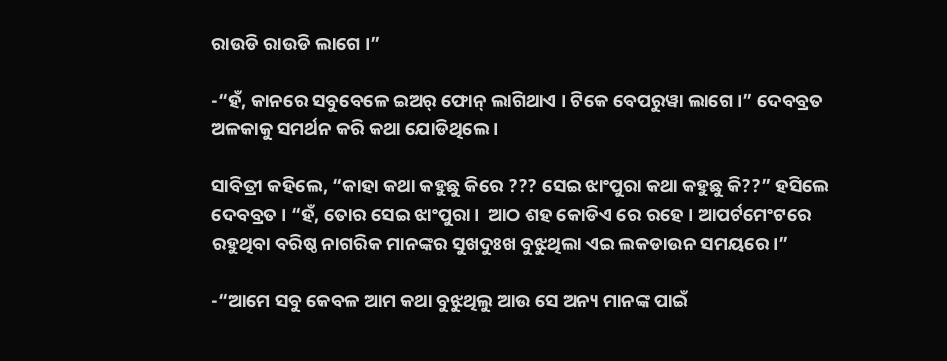ରାଉଡି ରାଉଡି ଲାଗେ ।”

-“ହଁ, କାନରେ ସବୁବେଳେ ଇଅର୍ ଫୋନ୍ ଲାଗିଥାଏ । ଟିକେ ବେପରୁୱା ଲାଗେ ।” ଦେବବ୍ରତ ଅଳକାକୁ ସମର୍ଥନ କରି କଥା ଯୋଡିଥିଲେ ।

ସାବିତ୍ରୀ କହିଲେ, “କାହା କଥା କହୁଛୁ କିରେ ??? ସେଇ ଝାଂପୁରା କଥା କହୁଛୁ କି??” ହସିଲେ ଦେବବ୍ରତ । “ହଁ, ତୋର ସେଇ ଝାଂପୁରା ।  ଆଠ ଶହ କୋଡିଏ ରେ ରହେ । ଆପର୍ଟମେଂଟରେ ରହୁଥିବା ବରିଷ୍ଠ ନାଗରିକ ମାନଙ୍କର ସୁଖଦୁଃଖ ବୁଝୁଥିଲା ଏଇ ଲକଡାଉନ ସମୟରେ।”

-“ଆମେ ସବୁ କେବଳ ଆମ କଥା ବୁଝୁଥିଲୁ ଆଉ ସେ ଅନ୍ୟ ମାନଙ୍କ ପାଇଁ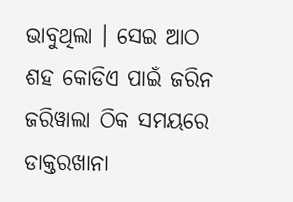ଭାବୁଥିଲା । ସେଇ ଆଠ ଶହ କୋଡିଏ ପାଇଁ ଜରିନ ଜରିୱାଲା ଠିକ ସମୟରେ ଡାକ୍ତରଖାନା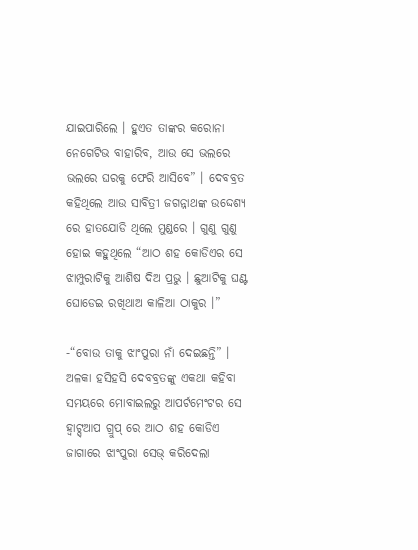ଯାଇପାରିଲେ । ହୁଏତ ତାଙ୍କର କରୋନା ନେଗେଟିଭ ବାହାରିବ, ଆଉ ସେ ଭଲରେ ଭଲରେ ଘରକୁ ଫେରି ଆସିବେ” । ଦେବବ୍ରତ କହିଥିଲେ ଆଉ ସାବିତ୍ରୀ ଜଗନ୍ନାଥଙ୍କ ଉଦ୍ଦେଶ୍ୟ ରେ ହାତଯୋଡି ଥିଲେ ମୁଣ୍ଡରେ । ଗୁଣୁ ଗୁଣୁ ହୋଇ କହୁଥିଲେ “ଆଠ ଶହ କୋଡିଏର ସେ ଝାମ୍ପୁରାଟିକୁ ଆଶିଷ ଦିଅ ପ୍ରଭୁ । ଛୁଆଟିକୁ ଘଣ୍ଟ ଘୋଡେଇ ରଖିଥାଅ କାଳିଆ ଠାକୁର ।”

-“ବୋଉ ତାକୁ ଝାଂପୁରା ନାଁ ଦେଇଛନ୍ତି” । ଅଳକା ହସିହସି ଦେବବ୍ରତଙ୍କୁ ଏକଥା କହିବା ସମୟରେ ମୋବାଇଲରୁ ଆପର୍ଟମେଂଟର ସେ ହ୍ଵାଟ୍ସ୍ଆପ ଗ୍ରୁପ୍ ରେ ଆଠ ଶହ କୋଡିଏ ଜାଗାରେ ଝାଂପୁରା ସେଭ୍ କରିଦେଲା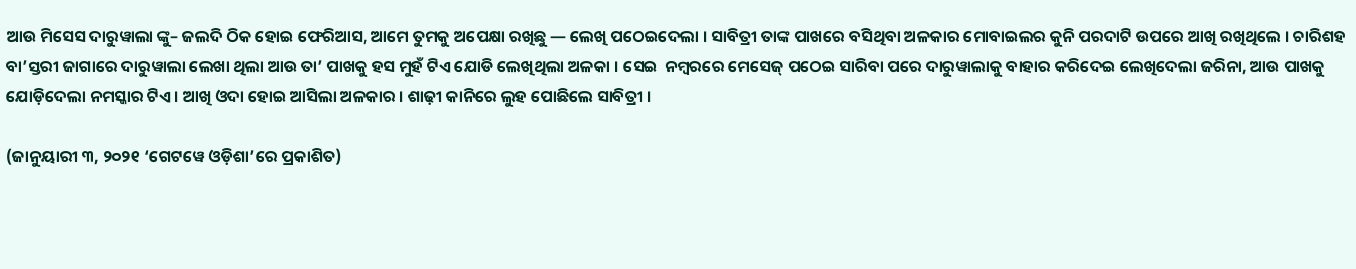ଆଉ ମିସେସ ଦାରୁୱାଲା ଙ୍କୁ– ଜଲଦି ଠିକ ହୋଇ ଫେରିଆସ, ଆମେ ତୁମକୁ ଅପେକ୍ଷା ରଖିଛୁ — ଲେଖି ପଠେଇଦେଲା । ସାବିତ୍ରୀ ତାଙ୍କ ପାଖରେ ବସିଥିବା ଅଳକାର ମୋବାଇଲର କୁନି ପରଦାଟି ଉପରେ ଆଖି ରଖିଥିଲେ । ଚାରିଶହ ବା’ସ୍ତରୀ ଜାଗାରେ ଦାରୁୱାଲା ଲେଖା ଥିଲା ଆଉ ତା’ ପାଖକୁ ହସ ମୁହଁ ଟିଏ ଯୋଡି ଲେଖିଥିଲା ଅଳକା । ସେଇ  ନମ୍ବରରେ ମେସେଜ୍ ପଠେଇ ସାରିବା ପରେ ଦାରୁୱାଲାକୁ ବାହାର କରିଦେଇ ଲେଖିଦେଲା ଜରିନା, ଆଉ ପାଖକୁ ଯୋଡ଼ିଦେଲା ନମସ୍କାର ଟିଏ । ଆଖି ଓଦା ହୋଇ ଆସିଲା ଅଳକାର । ଶାଢ଼ୀ କାନିରେ ଲୁହ ପୋଛିଲେ ସାବିତ୍ରୀ ।

(ଜାନୁୟାରୀ ୩, ୨୦୨୧ ‘ଗେଟୱେ ଓଡ଼ିଶା’ରେ ପ୍ରକାଶିତ)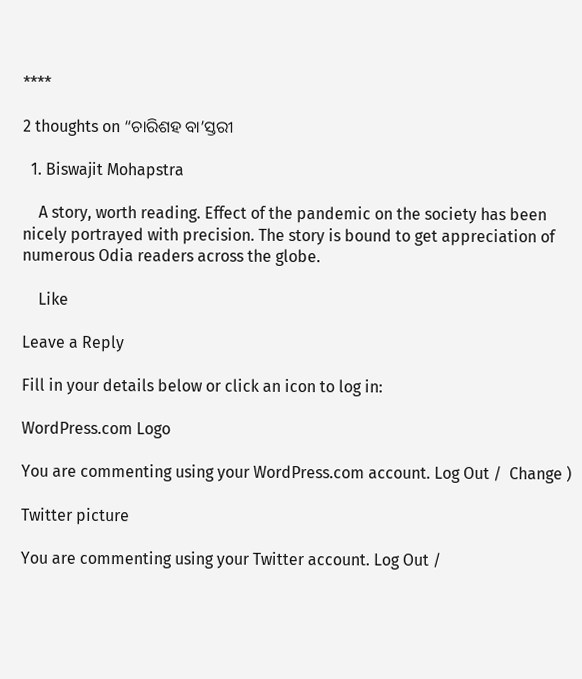****

2 thoughts on “ଚାରିଶହ ବା’ସ୍ତରୀ

  1. Biswajit Mohapstra

    A story, worth reading. Effect of the pandemic on the society has been nicely portrayed with precision. The story is bound to get appreciation of numerous Odia readers across the globe.

    Like

Leave a Reply

Fill in your details below or click an icon to log in:

WordPress.com Logo

You are commenting using your WordPress.com account. Log Out /  Change )

Twitter picture

You are commenting using your Twitter account. Log Out /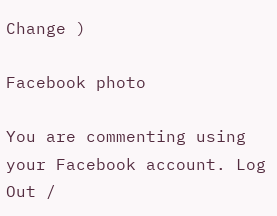Change )

Facebook photo

You are commenting using your Facebook account. Log Out /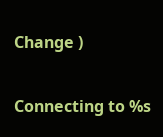Change )

Connecting to %s